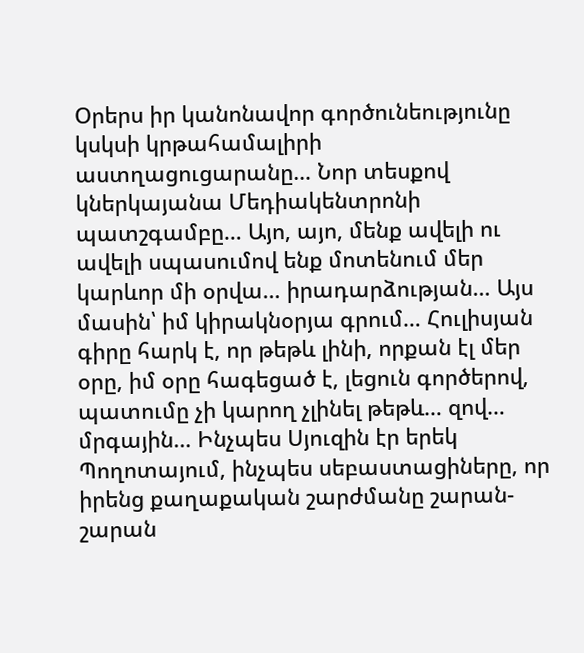Օրերս իր կանոնավոր գործունեությունը կսկսի կրթահամալիրի աստղացուցարանը… Նոր տեսքով կներկայանա Մեդիակենտրոնի պատշգամբը… Այո, այո, մենք ավելի ու ավելի սպասումով ենք մոտենում մեր կարևոր մի օրվա… իրադարձության… Այս մասին՝ իմ կիրակնօրյա գրում… Հուլիսյան գիրը հարկ է, որ թեթև լինի, որքան էլ մեր օրը, իմ օրը հագեցած է, լեցուն գործերով, պատումը չի կարող չլինել թեթև… զով… մրգային… Ինչպես Սյուզին էր երեկ Պողոտայում, ինչպես սեբաստացիները, որ իրենց քաղաքական շարժմանը շարան-շարան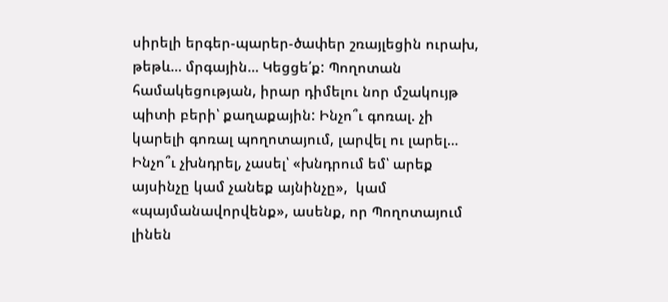սիրելի երգեր-պարեր-ծափեր շռայլեցին ուրախ, թեթև… մրգային… Կեցցե՛ք: Պողոտան համակեցության, իրար դիմելու նոր մշակույթ պիտի բերի՝ քաղաքային: Ինչո՞ւ գոռալ. չի կարելի գոռալ պողոտայում, լարվել ու լարել… Ինչո՞ւ չխնդրել, չասել՝ «խնդրում եմ՝ արեք այսինչը կամ չանեք այնինչը»,  կամ «պայմանավորվենք», ասենք, որ Պողոտայում լինեն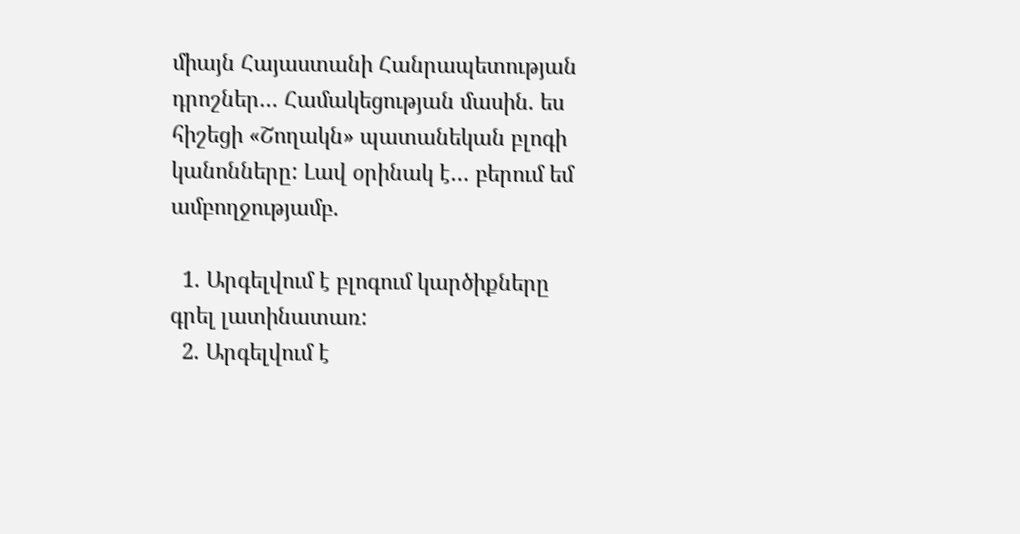միայն Հայաստանի Հանրապետության դրոշներ… Համակեցության մասին. ես հիշեցի «Շողակն» պատանեկան բլոգի կանոնները: Լավ օրինակ է… բերում եմ ամբողջությամբ.

  1. Արգելվում է բլոգում կարծիքները գրել լատինատառ:
  2. Արգելվում է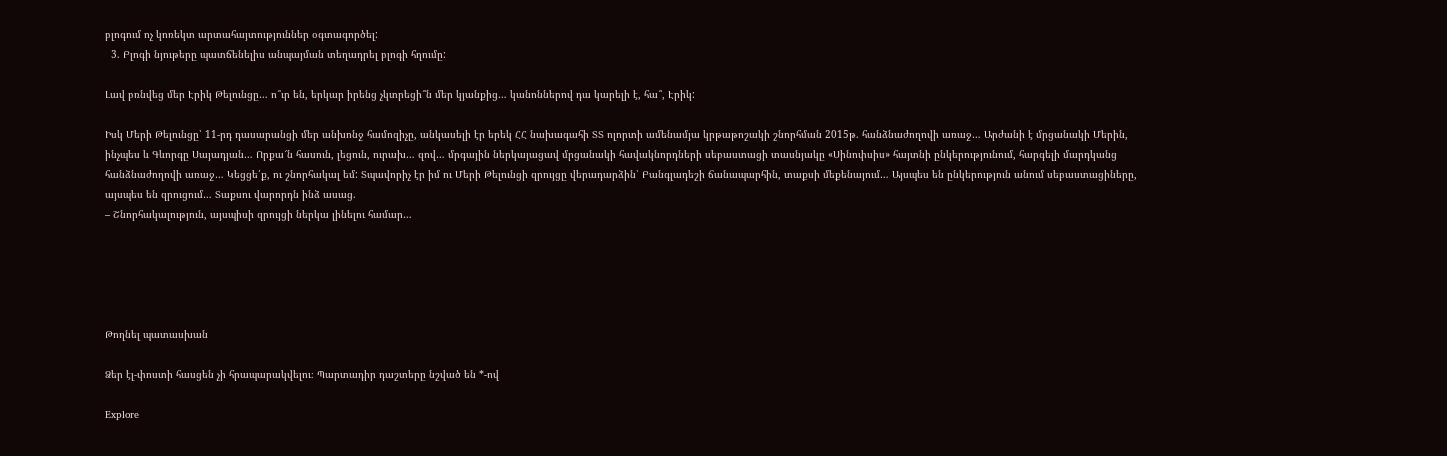բլոգում ոչ կոռեկտ արտահայտություններ օգտագործել:
  3. Բլոգի նյութերը պատճենելիս անպայման տեղադրել բլոգի հղումը:

Լավ բռնվեց մեր Էրիկ Թելունցը… ո՞ւր են, երկար իրենց չկտրեցի՞ն մեր կյանքից… կանոններով դա կարելի է, հա՞, Էրիկ:

Իսկ Մերի Թելունցը՝ 11-րդ դասարանցի մեր անխոնջ համոզիչը, անկասելի էր երեկ ՀՀ նախագահի ՏՏ ոլորտի ամենամյա կրթաթոշակի շնորհման 2015թ. հանձնաժողովի առաջ… Արժանի է մրցանակի Մերին, ինչպես և Գևորգը Սայադյան… Որքա՜ն հասուն, լեցուն, ուրախ… զով… մրգային ներկայացավ մրցանակի հավակնորդների սեբաստացի տասնյակը «Սինոփսիս» հայտնի ընկերությունում, հարգելի մարդկանց հանձնաժողովի առաջ… Կեցցե՛ք, ու շնորհակալ եմ: Տպավորիչ էր իմ ու Մերի Թելունցի զրույցը վերադարձին՝ Բանգլադեշի ճանապարհին, տաքսի մեքենայում… Այսպես են ընկերություն անում սեբաստացիները, այսպես են զրուցում… Տաքսու վարորդն ինձ ասաց.
– Շնորհակալություն, այսպիսի զրույցի ներկա լինելու համար…





Թողնել պատասխան

Ձեր էլ-փոստի հասցեն չի հրապարակվելու։ Պարտադիր դաշտերը նշված են *-ով

Explore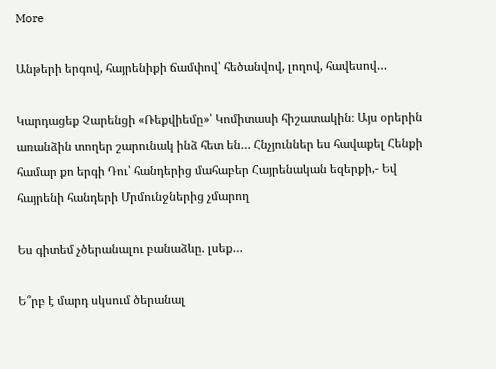More

Անթերի երգով, հայրենիքի ճամփով՝ հեծանվով, լողով, հավեսով…

Կարդացեք Չարենցի «Ռեքվիեմը»՝ Կոմիտասի հիշատակին։ Այս օրերին առանձին տողեր շարունակ ինձ հետ են… Հնչյուններ ես հավաքել Հենքի համար քո երգի Դու՝ հանդերից մահաբեր Հայրենական եզերքի,- Եվ հայրենի հանդերի Մրմունջներից չմարող

Ես գիտեմ չծերանալու բանաձևը. լսեք…

Ե՞րբ է մարդ սկսում ծերանալ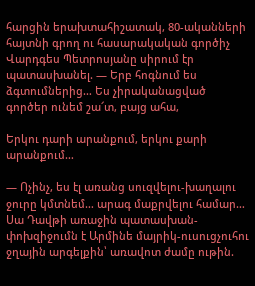հարցին երախտահիշատակ, 80-ականների հայտնի գրող ու հասարակական գործիչ Վարդգես Պետրոսյանը սիրում էր պատասխանել. — Երբ հոգնում ես ձգտումներից… Ես չիրականացված գործեր ունեմ շա՜տ, բայց ահա,

Երկու դարի արանքում, երկու քարի արանքում…

— Ոչինչ, ես էլ առանց սուզվելու-խաղալու ջուրը կմտնեմ… արագ մաքրվելու համար… Սա Դավթի առաջին պատասխան-փոխզիջումն է Արմինե մայրիկ-ուսուցչուհու ջղային արգելքին՝ առավոտ ժամը ութին.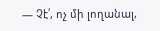— Չէ՛, ոչ մի լողանալ,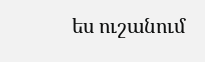ես ուշանում